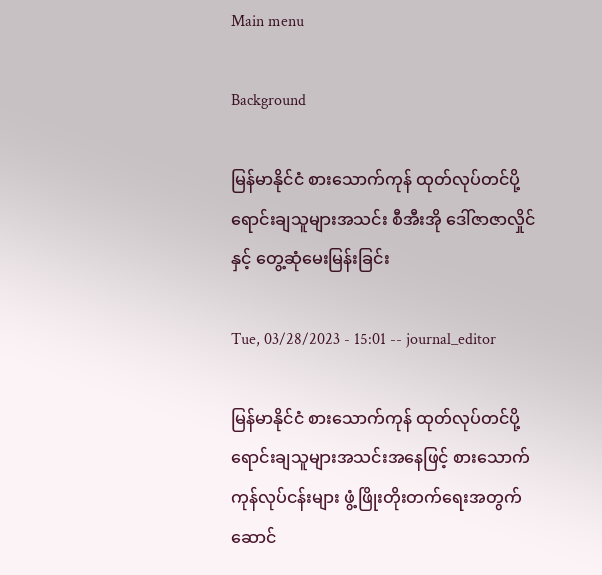Main menu

Background

မြန်မာနိုင်ငံ စားသောက်ကုန် ထုတ်လုပ်တင်ပို့ရောင်းချသူများအသင်း စီအီးအို ဒေါ်ဇာဇာလှိုင်နှင့် တွေ့ဆုံမေးမြန်းခြင်း

Tue, 03/28/2023 - 15:01 -- journal_editor

မြန်မာနိုင်ငံ စားသောက်ကုန် ထုတ်လုပ်တင်ပို့ ရောင်းချသူများအသင်းအနေဖြင့် စားသောက်ကုန်လုပ်ငန်းများ ဖွံ့ဖြိုးတိုးတက်ရေးအတွက် ဆောင်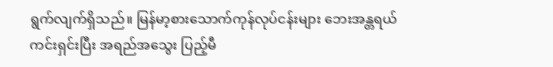ရွက်လျက်ရှိသည်။ မြန်မာ့စားသောက်ကုန်လုပ်ငန်းများ ဘေးအန္တရယ်ကင်းရှင်းပြီး အရည်အသွေး ပြည့်မီ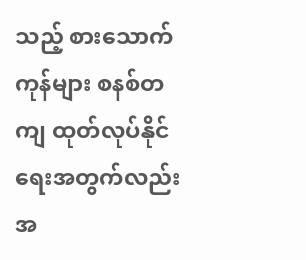သည့် စားသောက်ကုန်များ စနစ်တကျ ထုတ်လုပ်နိုင်ရေးအတွက်လည်း အ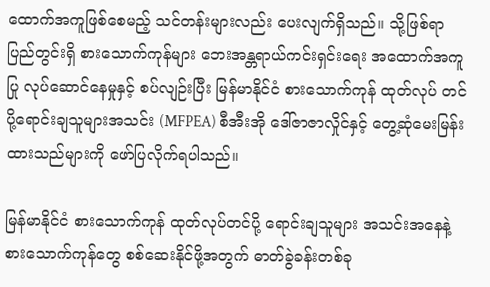ထောက်အကူဖြစ်စေမည့် သင်တန်းများလည်း ပေးလျက်ရှိသည်။ သို့ဖြစ်ရာ ပြည်တွင်းရှိ စားသောက်ကုန်များ ဘေးအန္တရာယ်ကင်းရှင်းရေး အထောက်အကူပြု လုပ်ဆောင်နေမှုနှင့် စပ်လျဉ်းပြီး မြန်မာနိုင်ငံ စားသောက်ကုန် ထုတ်လုပ် တင်ပို့ရောင်းချသူများအသင်း (MFPEA) စီအီးအို ဒေါ်ဇာဇာလှိုင်နှင့် တွေ့ဆုံမေးမြန်းထားသည်များကို ဖော်ပြလိုက်ရပါသည်။

မြန်မာနိုင်ငံ စားသောက်ကုန် ထုတ်လုပ်တင်ပို့ ရောင်းချသူများ အသင်းအနေနဲ့ စားသောက်ကုန်တွေ စစ်ဆေးနိုင်ဖို့အတွက် ဓာတ်ခွဲခန်းတစ်ခု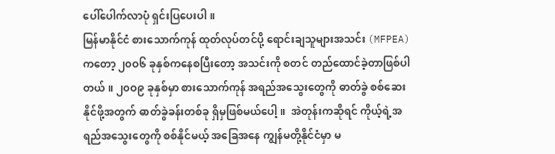ပေါ်ပေါက်လာပုံ ရှင်းပြပေးပါ။
မြန်မာနိုင်ငံ စားသောက်ကုန် ထုတ်လုပ်တင်ပို့ ရောင်းချသူများအသင်း (MFPEA) ကတော့ ၂၀ဝ၆ ခုနှစ်ကနေစပြီးတော့ အသင်းကို စတင် တည်ထောင်ခဲ့တာဖြစ်ပါတယ်။ ၂၀ဝ၉ ခုနှစ်မှာ စားသောက်ကုန် အရည်အသွေးတွေကို ဓာတ်ခွဲ စစ်ဆေးနိုင်ဖို့အတွက် ဓာတ်ခွဲခန်းတစ်ခု ရှိမှဖြစ်မယ်ပေါ့။  အဲတုန်းကဆိုရင် ကိုယ့်ရဲ့အရည်အသွေးတွေကို စစ်နိုင်မယ့် အခြေအနေ ကျွန်မတို့နိုင်ငံမှာ မ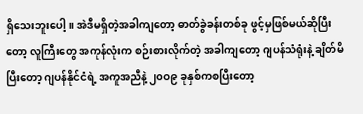ရှိသေးဘူးပေါ့။ အဲဒီမရှိတဲ့အခါကျတော့ ဓာတ်ခွဲခန်းတစ်ခု ဖွင့်မှဖြစ်မယ်ဆိုပြီးတော့ လူကြီးတွေ အကုန်လုံးက စဉ်းစားလိုက်တဲ့ အခါကျတော့ ဂျပန်သံရုံးနဲ့ ချိတ်မိပြီးတော့ ဂျပန်နိုင်ငံရဲ့ အကူအညီနဲ့ ၂၀ဝ၉ ခုနှစ်ကစပြီးတော့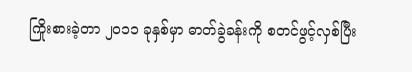ကြိုးစားခဲ့တာ ၂၀၁၁ ခုနှစ်မှာ ဓာတ်ခွဲခန်းကို စတင်ဖွင့်လှစ်ပြီး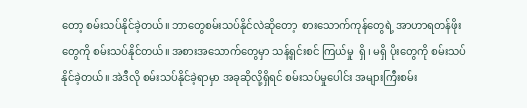တော့ စမ်းသပ်နိုင်ခဲ့တယ်။ ဘာတွေစမ်းသပ်နိုင်လဲဆိုတော့  စားသောက်ကုန်တွေရဲ့ အာဟာရတန်ဖိုးတွေကို စမ်းသပ်နိုင်တယ်။ အစားအသောက်တွေမှာ သန့်ရှင်းစင် ကြယ်မှု  ရှိ ၊ မရှိ ပိုးတွေကို စမ်းသပ်နိုင်ခဲ့တယ်။ အဲဒီလို စမ်းသပ်နိုင်ခဲ့ရာမှာ အခုဆိုလို့ရှိရင် စမ်းသပ်မှုပေါင်း အများကြီးစမ်း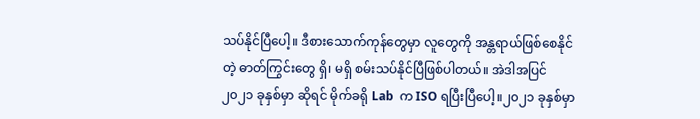သပ်နိုင်ပြီပေါ့။ ဒီစားသောက်ကုန်တွေမှာ လူတွေကို အန္တရာယ်ဖြစ်စေနိုင်တဲ့ ဓာတ်ကြွင်းတွေ ရှိ၊ မရှိ စမ်းသပ်နိုင်ပြီဖြစ်ပါတယ်။ အဲဒါအပြင် ၂၀၂၁ ခုနှစ်မှာ ဆိုရင် မိုက်ခရို Lab  က ISO ရပြီးပြီပေါ့။၂၀၂၁ ခုနှစ်မှာ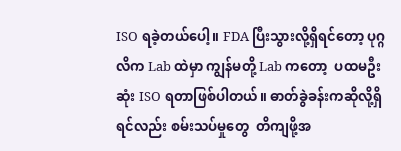ISO ရခဲ့တယ်ပေါ့။ FDA ပြီးသွားလို့ရှိရင်တော့ ပုဂ္ဂလိက Lab ထဲမှာ ကျွန်မတို့ Lab ကတော့  ပထမဦးဆုံး ISO ရတာဖြစ်ပါတယ်။ ဓာတ်ခွဲခန်းကဆိုလို့ရှိရင်လည်း စမ်းသပ်မှုတွေ  တိကျဖို့အ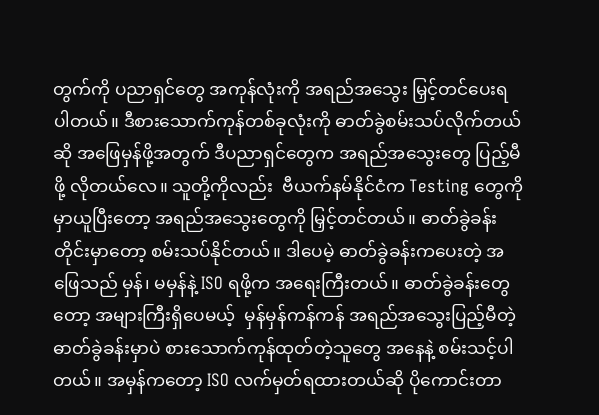တွက်ကို ပညာရှင်တွေ အကုန်လုံးကို အရည်အသွေး မြှင့်တင်ပေးရပါတယ်။ ဒီစားသောက်ကုန်တစ်ခုလုံးကို ဓာတ်ခွဲစမ်းသပ်လိုက်တယ်ဆို အဖြေမှန်ဖို့အတွက် ဒီပညာရှင်တွေက အရည်အသွေးတွေ ပြည့်မီဖို့ လိုတယ်လေ။ သူတို့ကိုလည်း  ဗီယက်နမ်နိုင်ငံက Testing တွေကို မှာယူပြီးတော့ အရည်အသွေးတွေကို မြှင့်တင်တယ်။ ဓာတ်ခွဲခန်းတိုင်းမှာတော့ စမ်းသပ်နိုင်တယ်။ ဒါပေမဲ့ ဓာတ်ခွဲခန်းကပေးတဲ့ အဖြေသည် မှန်၊ မမှန်နဲ့ ISO ရဖို့က အရေးကြီးတယ်။ ဓာတ်ခွဲခန်းတွေတော့ အများကြီးရှိပေမယ့်  မှန်မှန်ကန်ကန် အရည်အသွေးပြည့်မီတဲ့ ဓာတ်ခွဲခန်းမှာပဲ စားသောက်ကုန်ထုတ်တဲ့သူတွေ အနေနဲ့ စမ်းသင့်ပါတယ်။ အမှန်ကတော့ ISO လက်မှတ်ရထားတယ်ဆို ပိုကောင်းတာ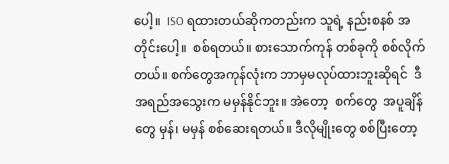ပေါ့။  ISO ရထားတယ်ဆိုကတည်းက သူရဲ့ နည်းစနစ် အတိုင်းပေါ့။  စစ်ရတယ်။ စားသောက်ကုန် တစ်ခုကို စစ်လိုက်တယ်။ စက်တွေအကုန်လုံးက ဘာမှမလုပ်ထားဘူးဆိုရင်  ဒီအရည်အသွေးက မမှန်နိုင်ဘူး။ အဲတော့  စက်တွေ  အပူချိန်တွေ မှန်၊ မမှန် စစ်ဆေးရတယ်။ ဒီလိုမျိုးတွေ စစ်ပြီးတော့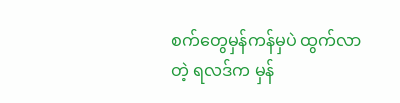စက်တွေမှန်ကန်မှပဲ ထွက်လာတဲ့ ရလဒ်က မှန်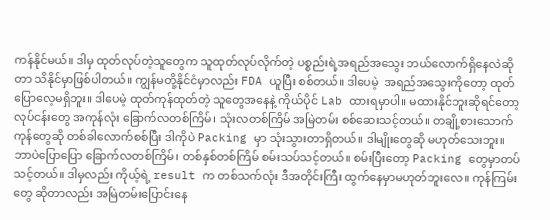ကန်နိုင်မယ်။ ဒါမှ ထုတ်လုပ်တဲ့သူတွေက သူထုတ်လုပ်လိုက်တဲ့ ပစ္စည်းရဲ့အရည်အသွေး ဘယ်လောက်ရှိနေလဲဆိုတာ သိနိုင်မှာဖြစ်ပါတယ်။ ကျွန်မတို့နိုင်ငံမှာလည်း FDA ယူပြီး စစ်တယ်။ ဒါပေမဲ့  အရည်အသွေးကိုတော့ ထုတ်ပြောလေ့မရှိဘူး။ ဒါပေမဲ့ ထုတ်ကုန်ထုတ်တဲ့ သူတွေအနေနဲ့ ကိုယ်ပိုင် Lab ထားရမှာပါ။ မထားနိုင်ဘူးဆိုရင်တော့ လုပ်ငန်းတွေ အကုန်လုံး ခြောက်လတစ်ကြိမ်၊ သုံးလတစ်ကြိမ် အမြဲတမ်း စစ်ဆေးသင့်တယ်။ တချို့စားသောက်ကုန်တွေဆို တစ်ခါလောက်စစ်ပြီး ဒါကိုပဲ Packing မှာ သုံးသွားတာရှိတယ်။ ဒါမျိုးတွေဆို မဟုတ်သေးဘူး။ ဘာပဲပြောပြော ခြောက်လတစ်ကြိမ်၊ တစ်နှစ်တစ်ကြိမ် စမ်းသပ်သင့်တယ်။ စမ်းပြီးတော့ Packing တွေမှာတပ်သင့်တယ်။ ဒါမှလည်း ကိုယ့်ရဲ့ result က တစ်သက်လုံး ဒီအတိုင်းကြီး ထွက်နေမှာမဟုတ်ဘူးလေ။ ကုန်ကြမ်းတွေ ဆိုတာလည်း အမြဲတမ်းပြောင်းနေ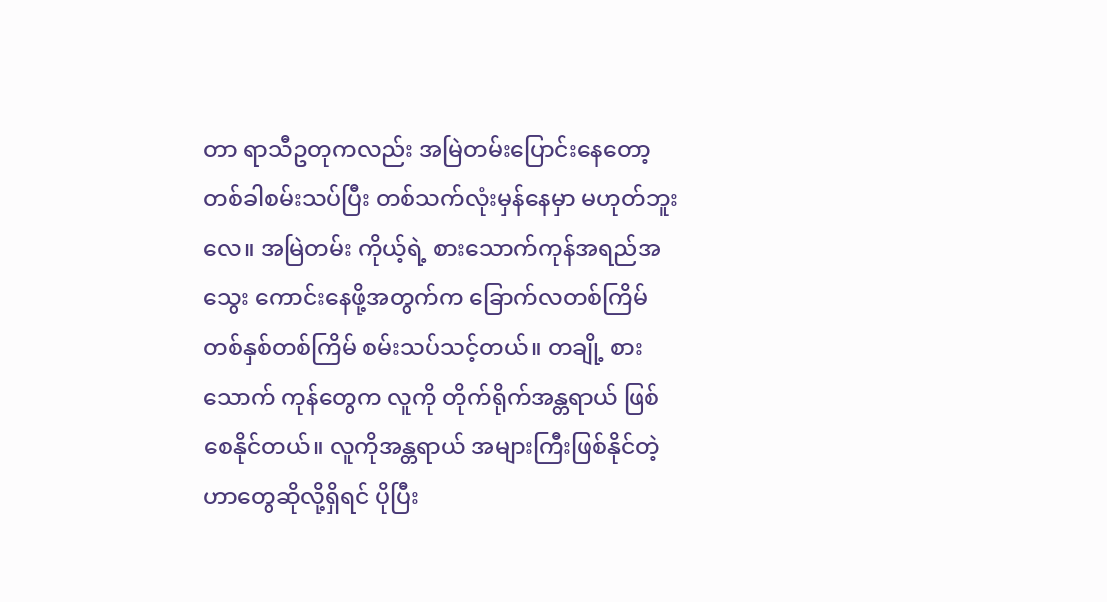တာ ရာသီဥတုကလည်း အမြဲတမ်းပြောင်းနေတော့ တစ်ခါစမ်းသပ်ပြီး တစ်သက်လုံးမှန်နေမှာ မဟုတ်ဘူးလေ။ အမြဲတမ်း ကိုယ့်ရဲ့ စားသောက်ကုန်အရည်အသွေး ကောင်းနေဖို့အတွက်က ခြောက်လတစ်ကြိမ် တစ်နှစ်တစ်ကြိမ် စမ်းသပ်သင့်တယ်။ တချို့ စားသောက် ကုန်တွေက လူကို တိုက်ရိုက်အန္တရာယ် ဖြစ်စေနိုင်တယ်။ လူကိုအန္တရာယ် အများကြီးဖြစ်နိုင်တဲ့ ဟာတွေဆိုလို့ရှိရင် ပိုပြီး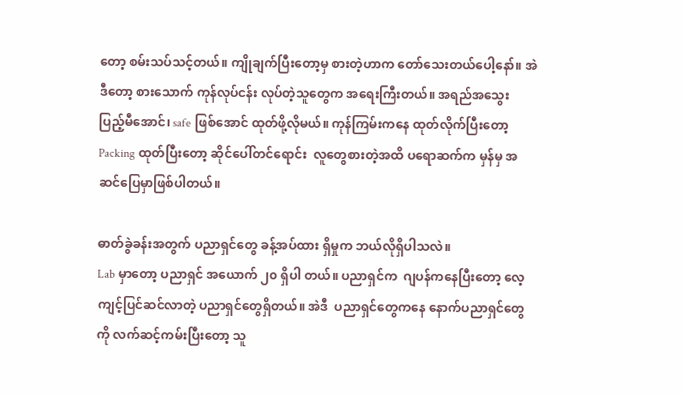တော့ စမ်းသပ်သင့်တယ်။ ကျိုချက်ပြီးတော့မှ စားတဲ့ဟာက တော်သေးတယ်ပေါ့နော်။ အဲဒီတော့ စားသောက် ကုန်လုပ်ငန်း လုပ်တဲ့သူတွေက အရေးကြီးတယ်။ အရည်အသွေး ပြည့်မီအောင်၊ safe ဖြစ်အောင် ထုတ်ဖို့လိုမယ်။ ကုန်ကြမ်းကနေ ထုတ်လိုက်ပြီးတော့ Packing ထုတ်ပြီးတော့ ဆိုင်ပေါ်တင်ရောင်း  လူတွေစားတဲ့အထိ ပရောဆက်က မှန်မှ အဆင်ပြေမှာဖြစ်ပါတယ်။

ဓာတ်ခွဲခန်းအတွက် ပညာရှင်တွေ ခန့်အပ်ထား ရှိမှုက ဘယ်လိုရှိပါသလဲ။
Lab မှာတော့ ပညာရှင် အယောက် ၂၀ ရှိပါ တယ်။ ပညာရှင်က  ဂျပန်ကနေပြီးတော့ လေ့ ကျင့်ပြင်ဆင်လာတဲ့ ပညာရှင်တွေရှိတယ်။ အဲဒီ  ပညာရှင်တွေကနေ နောက်ပညာရှင်တွေကို လက်ဆင့်ကမ်းပြီးတော့ သူ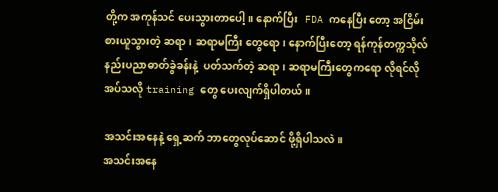တို့က အကုန်သင် ပေးသွားတာပေါ့။ နောက်ပြီး   FDA ကနေပြီး တော့ အငြိမ်းစားယူသွားတဲ့ ဆရာ၊ ဆရာမကြီး တွေရော၊ နောက်ပြီးတော့ ရန်ကုန်တက္ကသိုလ် နည်းပညာဓာတ်ခွဲခန်းနဲ့  ပတ်သက်တဲ့ ဆရာ၊ ဆရာမကြီးတွေကရော လိုရင်လိုအပ်သလို training တွေ ပေးလျက်ရှိပါတယ်။

အသင်းအနေနဲ့ ရှေ့ဆက် ဘာတွေလုပ်ဆောင် ဖို့ရှိပါသလဲ။
အသင်းအနေ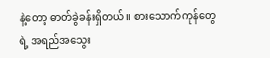နဲ့တော့ ဓာတ်ခွဲခန်းရှိတယ်။ စားသောက်ကုန်တွေရဲ့ အရည်အသွေး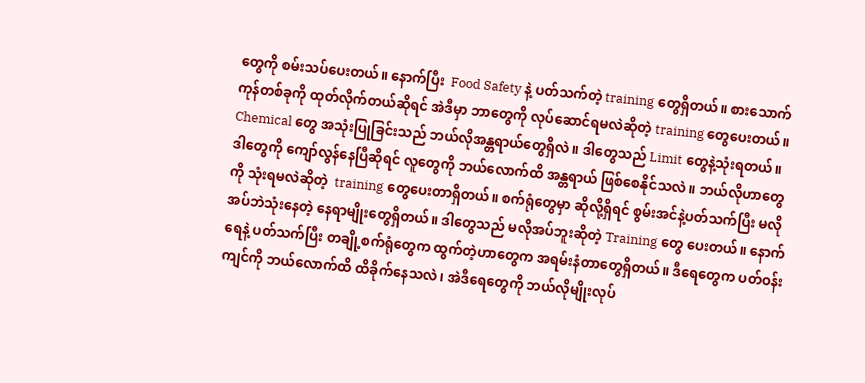တွေကို စမ်းသပ်ပေးတယ်။ နောက်ပြီး  Food Safety နဲ့ ပတ်သက်တဲ့ training တွေရှိတယ်။ စားသောက် ကုန်တစ်ခုကို ထုတ်လိုက်တယ်ဆိုရင် အဲဒီမှာ ဘာတွေကို လုပ်ဆောင်ရမလဲဆိုတဲ့ training တွေပေးတယ်။ Chemical တွေ အသုံးပြုခြင်းသည် ဘယ်လိုအန္တရာယ်တွေရှိလဲ။ ဒါတွေသည် Limit တွေနဲ့သုံးရတယ်။ ဒါတွေကို ကျော်လွန်နေပြီဆိုရင် လူတွေကို ဘယ်လောက်ထိ အန္တရာယ် ဖြစ်စေနိုင်သလဲ။ ဘယ်လိုဟာတွေကို သုံးရမလဲဆိုတဲ့  training တွေပေးတာရှိတယ်။ စက်ရုံတွေမှာ ဆိုလို့ရှိရင် စွမ်းအင်နဲ့ပတ်သက်ပြီး မလိုအပ်ဘဲသုံးနေတဲ့ နေရာမျိုးတွေရှိတယ်။ ဒါတွေသည် မလိုအပ်ဘူးဆိုတဲ့ Training တွေ ပေးတယ်။ နောက်ရေနဲ့ ပတ်သက်ပြီး တချို့စက်ရုံတွေက ထွက်တဲ့ဟာတွေက အရမ်းနံတာတွေရှိတယ်။ ဒီရေတွေက ပတ်ဝန်းကျင်ကို ဘယ်လောက်ထိ ထိခိုက်နေသလဲ၊ အဲဒီရေတွေကို ဘယ်လိုမျိုးလုပ်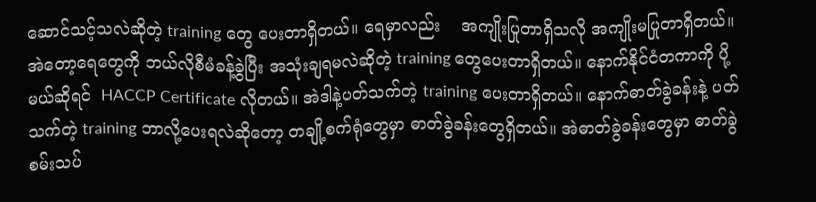ဆောင်သင့်သလဲဆိုတဲ့ training တွေ ပေးတာရှိတယ်။ ရေမှာလည်း    အကျိုးပြုတာရှိသလို အကျိုးမပြုတာရှိတယ်။ အဲတော့ရေတွေကို ဘယ်လိုစီမံခန့်ခွဲပြီး အသုံးချရမလဲဆိုတဲ့ training တွေပေးတာရှိတယ်။ နောက်နိုင်ငံတကာကို ပို့မယ်ဆိုရင်  HACCP Certificate လိုတယ်။ အဲဒါနဲ့ပတ်သက်တဲ့ training ပေးတာရှိတယ်။ နောက်ဓာတ်ခွဲခန်းနဲ့ ပတ်သက်တဲ့ training ဘာလို့ပေးရလဲဆိုတော့ တချို့စက်ရုံတွေမှာ ဓာတ်ခွဲခန်းတွေရှိတယ်။ အဲဓာတ်ခွဲခန်းတွေမှာ ဓာတ်ခွဲစမ်းသပ်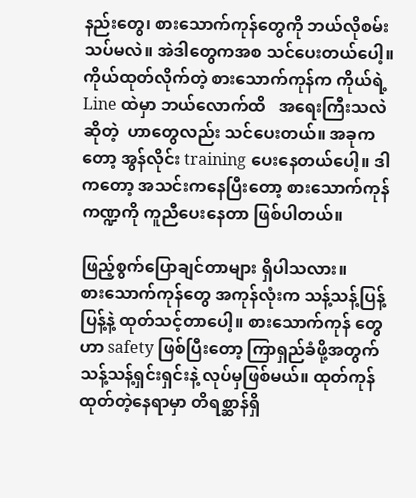နည်းတွေ၊ စားသောက်ကုန်တွေကို ဘယ်လိုစမ်းသပ်မလဲ။ အဲဒါတွေကအစ သင်ပေးတယ်ပေါ့။ ကိုယ်ထုတ်လိုက်တဲ့ စားသောက်ကုန်က ကိုယ်ရဲ့ Line ထဲမှာ ဘယ်လောက်ထိ   အရေးကြီးသလဲဆိုတဲ့  ဟာတွေလည်း သင်ပေးတယ်။ အခုကတော့ အွန်လိုင်း training ပေးနေတယ်ပေါ့။ ဒါကတော့ အသင်းကနေပြီးတော့ စားသောက်ကုန်ကဏ္ဍကို ကူညီပေးနေတာ ဖြစ်ပါတယ်။

ဖြည့်စွက်ပြောချင်တာများ ရှိပါသလား။
စားသောက်ကုန်တွေ အကုန်လုံးက သန့်သန့်ပြန့်ပြန့်နဲ့ ထုတ်သင့်တာပေါ့။ စားသောက်ကုန် တွေဟာ safety ဖြစ်ပြီးတော့ ကြာရှည်ခံဖို့အတွက် သန့်သန့်ရှင်းရှင်းနဲ့ လုပ်မှဖြစ်မယ်။ ထုတ်ကုန်ထုတ်တဲ့နေရာမှာ တိရစ္ဆာန်ရှိ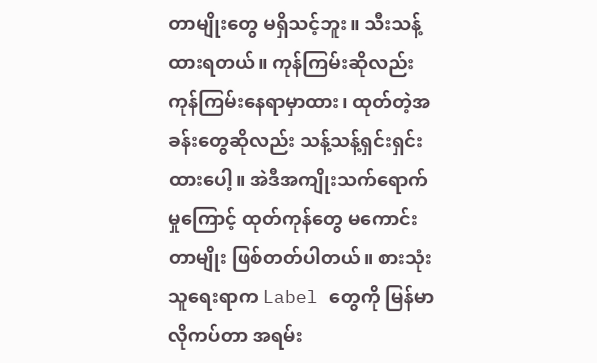တာမျိုးတွေ မရှိသင့်ဘူး။ သီးသန့်ထားရတယ်။ ကုန်ကြမ်းဆိုလည်း ကုန်ကြမ်းနေရာမှာထား၊ ထုတ်တဲ့အခန်းတွေဆိုလည်း သန့်သန့်ရှင်းရှင်းထားပေါ့။ အဲဒီအကျိုးသက်ရောက်မှုကြောင့် ထုတ်ကုန်တွေ မကောင်းတာမျိုး ဖြစ်တတ်ပါတယ်။ စားသုံးသူရေးရာက Label တွေကို မြန်မာလိုကပ်တာ အရမ်း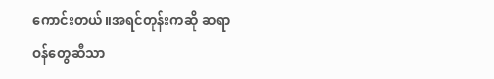ကောင်းတယ်။အရင်တုန်းကဆို ဆရာဝန်တွေဆီသာ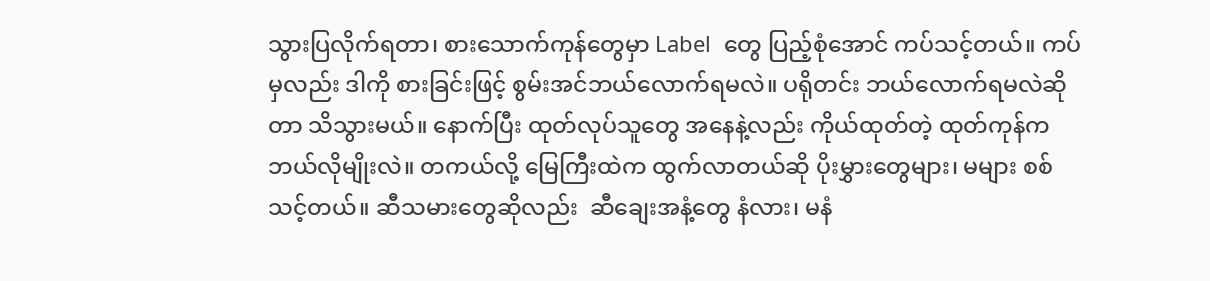သွားပြလိုက်ရတာ၊ စားသောက်ကုန်တွေမှာ Label  တွေ ပြည့်စုံအောင် ကပ်သင့်တယ်။ ကပ်မှလည်း ဒါကို စားခြင်းဖြင့် စွမ်းအင်ဘယ်လောက်ရမလဲ။ ပရိုတင်း ဘယ်လောက်ရမလဲဆိုတာ သိသွားမယ်။ နောက်ပြီး ထုတ်လုပ်သူတွေ အနေနဲ့လည်း ကိုယ်ထုတ်တဲ့ ထုတ်ကုန်က ဘယ်လိုမျိုးလဲ။ တကယ်လို့ မြေကြီးထဲက ထွက်လာတယ်ဆို ပိုးမွှားတွေများ၊ မများ စစ်သင့်တယ်။ ဆီသမားတွေဆိုလည်း  ဆီချေးအနံ့တွေ နံလား၊ မနံ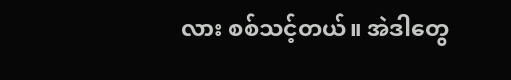လား စစ်သင့်တယ်။ အဲဒါတွေ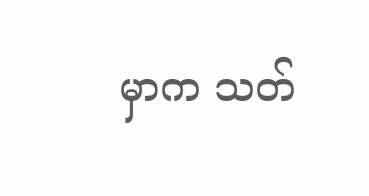မှာက သတ်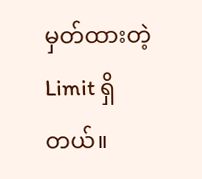မှတ်ထားတဲ့ Limit ရှိတယ်။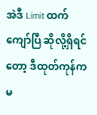အဲဒီ Limit ထက်ကျော်ပြီ ဆိုလို့ရှိရင်တော့ ဒီထုတ်ကုန်က မ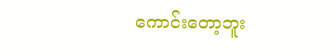ကောင်းတော့ဘူး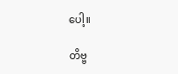ပေါ့။

တိဗ္ဗ